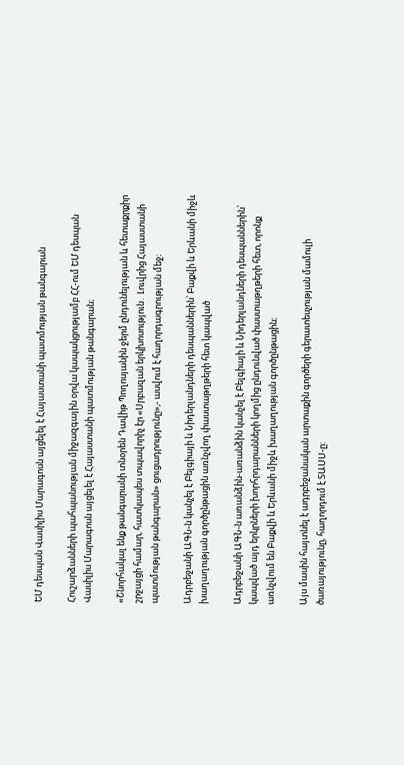ԵՄ դեսպան Վասիլիս Մարագոսն այցելել է Հայաստանի պատմության թանգարան

Հուշարձանների պահպանության միջազգային օրվա կապակցությամբ ՀՀ-ում ԵՄ դեսպան Վասիլիս Մարագոսն այցելել է Հայաստանի պատմության թանգարան։

«Շնորհակալ ենք թանգարանի տնօրեն Դավիթ Պողոսյանին ջերմ ընդունելության և հետաքրքիր շրջայցի համար, հատկապես տպավորիչ էր «Սրբազան երկխոսություն․ Լուվրից Հայաստանի պատմության թանգարան» ցուցադրությունը»,- ասվում է հաղորդագրության մեջ։

Ադրբեջանի ԱԳՆ-ն կանչել է Բելգիայի և Նիդերլանդների դեսպաններին՝ Բաքվի և Երևանի միջև խաղաղության գործընթացին առնչվող փաստաթղթերի հետ կապված

Ադրբեջանի ԱԳՆ-ն առանձին-առանձին կանչել է Բելգիայի և Նիդերլանդների դեսպաններին՝ կապված այդ երկրների խորհրդարանների կողմից ընդունված փաստաթղթերի հետ, որոնք առնչվում են Բաքվի և Երևանի միջև խաղաղության գործընթացին։

Այս մասին հայտնել է ադրբեջանական արտաքին գործերի գերատեսչության մամուլի ծառայությունը, հաղորդում է ՏԱՍՍ-ը: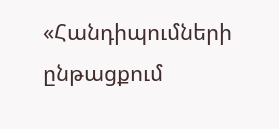«Հանդիպումների ընթացքում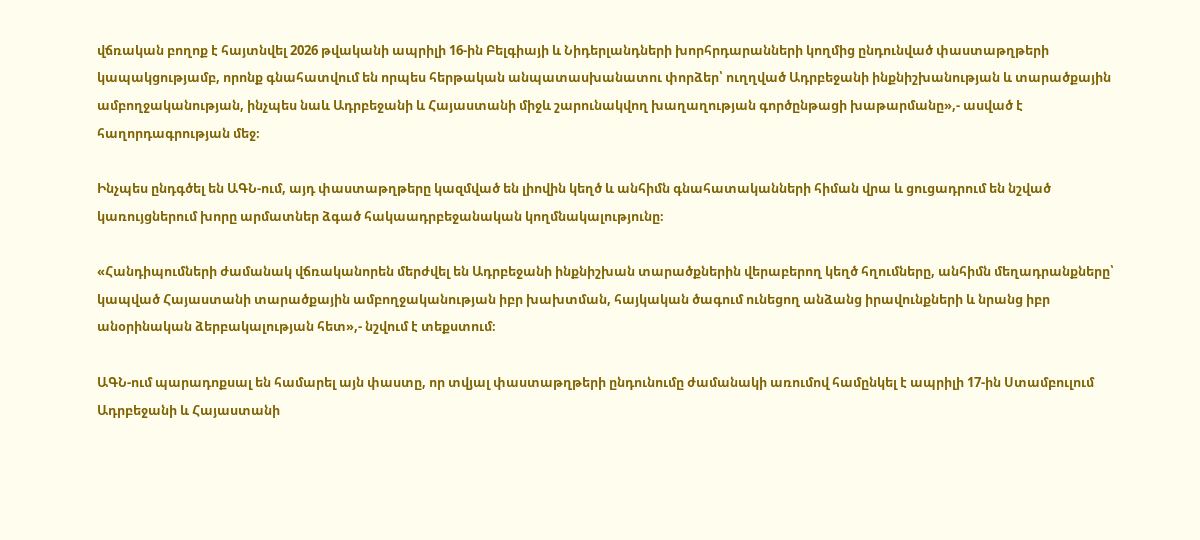վճռական բողոք է հայտնվել 2026 թվականի ապրիլի 16-ին Բելգիայի և Նիդերլանդների խորհրդարանների կողմից ընդունված փաստաթղթերի կապակցությամբ, որոնք գնահատվում են որպես հերթական անպատասխանատու փորձեր՝ ուղղված Ադրբեջանի ինքնիշխանության և տարածքային ամբողջականության, ինչպես նաև Ադրբեջանի և Հայաստանի միջև շարունակվող խաղաղության գործընթացի խաթարմանը»,- ասված է հաղորդագրության մեջ։

Ինչպես ընդգծել են ԱԳՆ-ում, այդ փաստաթղթերը կազմված են լիովին կեղծ և անհիմն գնահատականների հիման վրա և ցուցադրում են նշված կառույցներում խորը արմատներ ձգած հակաադրբեջանական կողմնակալությունը։

«Հանդիպումների ժամանակ վճռականորեն մերժվել են Ադրբեջանի ինքնիշխան տարածքներին վերաբերող կեղծ հղումները, անհիմն մեղադրանքները՝ կապված Հայաստանի տարածքային ամբողջականության իբր խախտման, հայկական ծագում ունեցող անձանց իրավունքների և նրանց իբր անօրինական ձերբակալության հետ»,- նշվում է տեքստում։

ԱԳՆ-ում պարադոքսալ են համարել այն փաստը, որ տվյալ փաստաթղթերի ընդունումը ժամանակի առումով համընկել է ապրիլի 17-ին Ստամբուլում Ադրբեջանի և Հայաստանի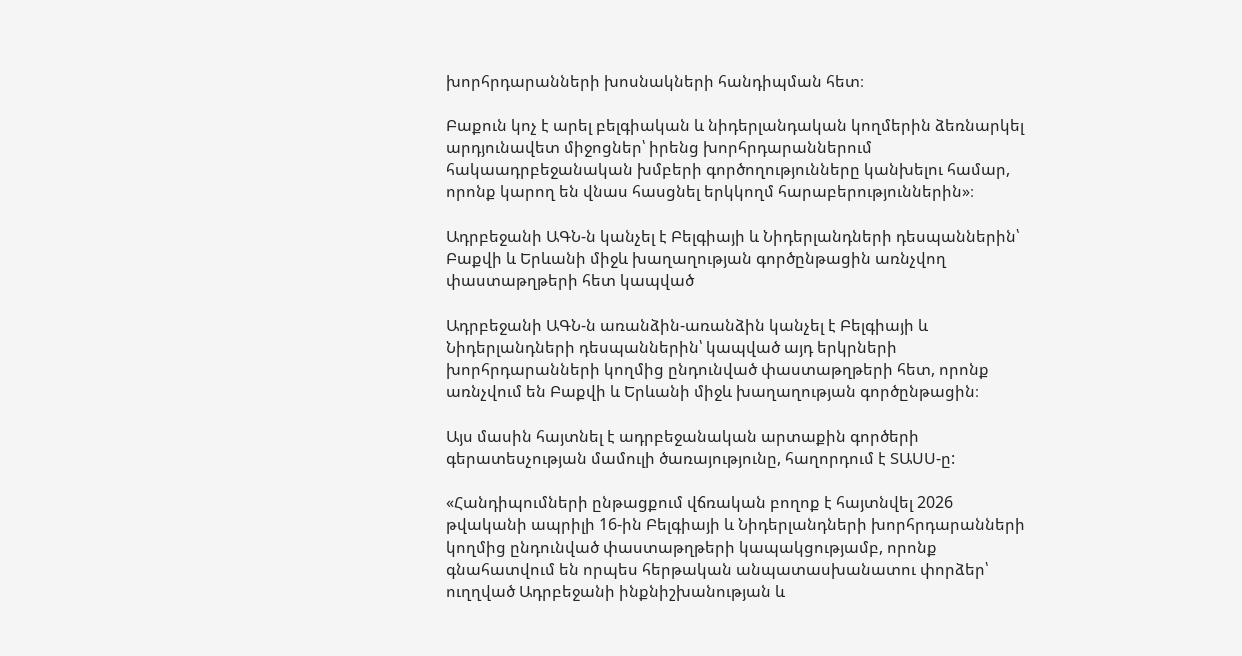խորհրդարանների խոսնակների հանդիպման հետ։

Բաքուն կոչ է արել բելգիական և նիդերլանդական կողմերին ձեռնարկել արդյունավետ միջոցներ՝ իրենց խորհրդարաններում հակաադրբեջանական խմբերի գործողությունները կանխելու համար, որոնք կարող են վնաս հասցնել երկկողմ հարաբերություններին»։

Ադրբեջանի ԱԳՆ-ն կանչել է Բելգիայի և Նիդերլանդների դեսպաններին՝ Բաքվի և Երևանի միջև խաղաղության գործընթացին առնչվող փաստաթղթերի հետ կապված

Ադրբեջանի ԱԳՆ-ն առանձին-առանձին կանչել է Բելգիայի և Նիդերլանդների դեսպաններին՝ կապված այդ երկրների խորհրդարանների կողմից ընդունված փաստաթղթերի հետ, որոնք առնչվում են Բաքվի և Երևանի միջև խաղաղության գործընթացին։

Այս մասին հայտնել է ադրբեջանական արտաքին գործերի գերատեսչության մամուլի ծառայությունը, հաղորդում է ՏԱՍՍ-ը:

«Հանդիպումների ընթացքում վճռական բողոք է հայտնվել 2026 թվականի ապրիլի 16-ին Բելգիայի և Նիդերլանդների խորհրդարանների կողմից ընդունված փաստաթղթերի կապակցությամբ, որոնք գնահատվում են որպես հերթական անպատասխանատու փորձեր՝ ուղղված Ադրբեջանի ինքնիշխանության և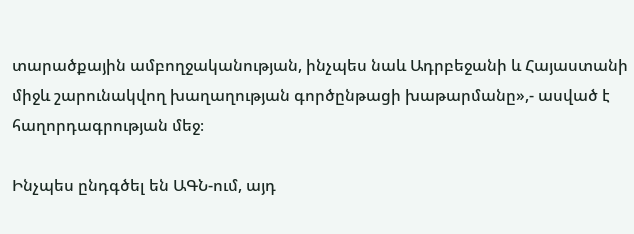տարածքային ամբողջականության, ինչպես նաև Ադրբեջանի և Հայաստանի միջև շարունակվող խաղաղության գործընթացի խաթարմանը»,- ասված է հաղորդագրության մեջ։

Ինչպես ընդգծել են ԱԳՆ-ում, այդ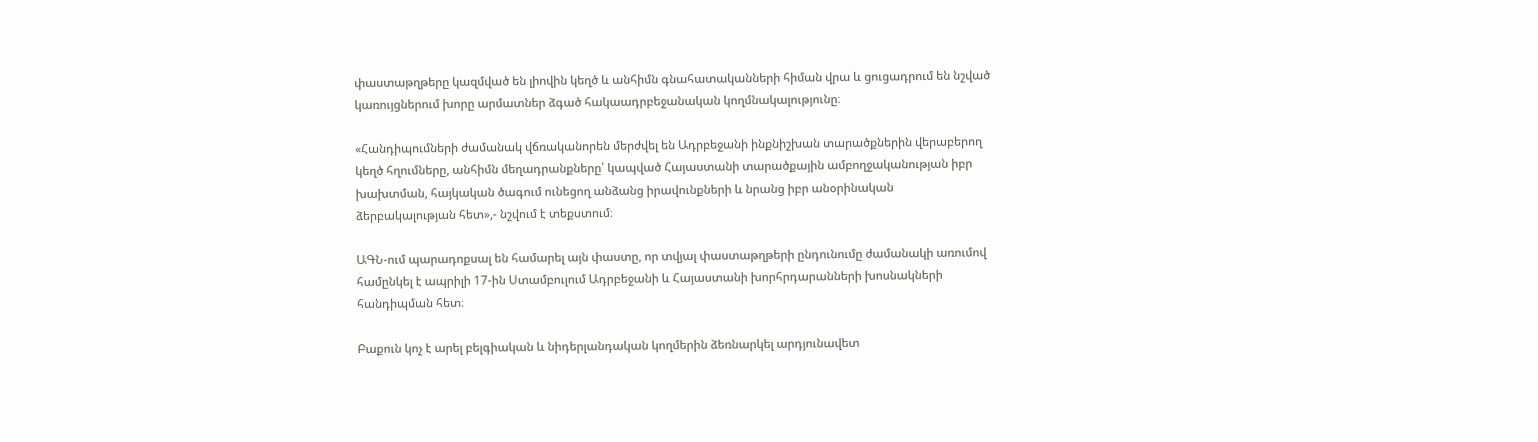փաստաթղթերը կազմված են լիովին կեղծ և անհիմն գնահատականների հիման վրա և ցուցադրում են նշված կառույցներում խորը արմատներ ձգած հակաադրբեջանական կողմնակալությունը։

«Հանդիպումների ժամանակ վճռականորեն մերժվել են Ադրբեջանի ինքնիշխան տարածքներին վերաբերող կեղծ հղումները, անհիմն մեղադրանքները՝ կապված Հայաստանի տարածքային ամբողջականության իբր խախտման, հայկական ծագում ունեցող անձանց իրավունքների և նրանց իբր անօրինական ձերբակալության հետ»,- նշվում է տեքստում։

ԱԳՆ-ում պարադոքսալ են համարել այն փաստը, որ տվյալ փաստաթղթերի ընդունումը ժամանակի առումով համընկել է ապրիլի 17-ին Ստամբուլում Ադրբեջանի և Հայաստանի խորհրդարանների խոսնակների հանդիպման հետ։

Բաքուն կոչ է արել բելգիական և նիդերլանդական կողմերին ձեռնարկել արդյունավետ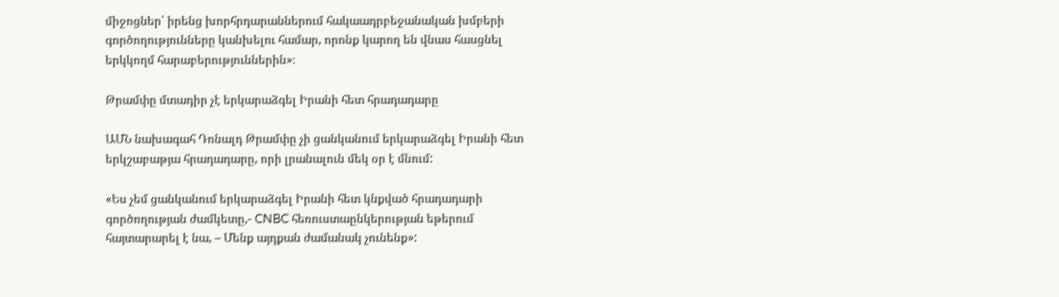միջոցներ՝ իրենց խորհրդարաններում հակաադրբեջանական խմբերի գործողությունները կանխելու համար, որոնք կարող են վնաս հասցնել երկկողմ հարաբերություններին»։

Թրամփը մտադիր չէ երկարաձգել Իրանի հետ հրադադարը

ԱՄՆ նախագահ Դոնալդ Թրամփը չի ցանկանում երկարաձգել Իրանի հետ երկշաբաթյա հրադադարը, որի լրանալուն մեկ օր է մնում:

«Ես չեմ ցանկանում երկարաձգել Իրանի հետ կնքված հրադադարի գործողության ժամկետը,- CNBC հեռուստաընկերության եթերում հայտարարել է նա, – Մենք այդքան ժամանակ չունենք»: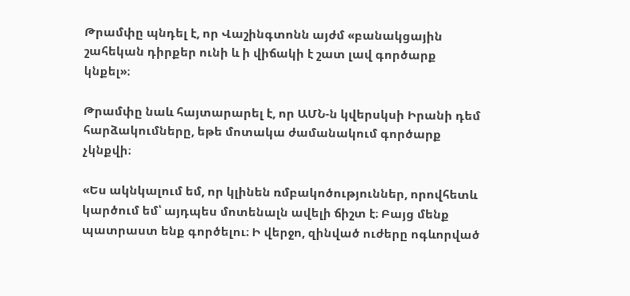Թրամփը պնդել է, որ Վաշինգտոնն այժմ «բանակցային շահեկան դիրքեր ունի և ի վիճակի է շատ լավ գործարք կնքել»։

Թրամփը նաև հայտարարել է, որ ԱՄՆ-ն կվերսկսի Իրանի դեմ հարձակումները, եթե մոտակա ժամանակում գործարք չկնքվի։

«Ես ակնկալում եմ, որ կլինեն ռմբակոծություններ, որովհետև կարծում եմ՝ այդպես մոտենալն ավելի ճիշտ է։ Բայց մենք պատրաստ ենք գործելու։ Ի վերջո, զինված ուժերը ոգևորված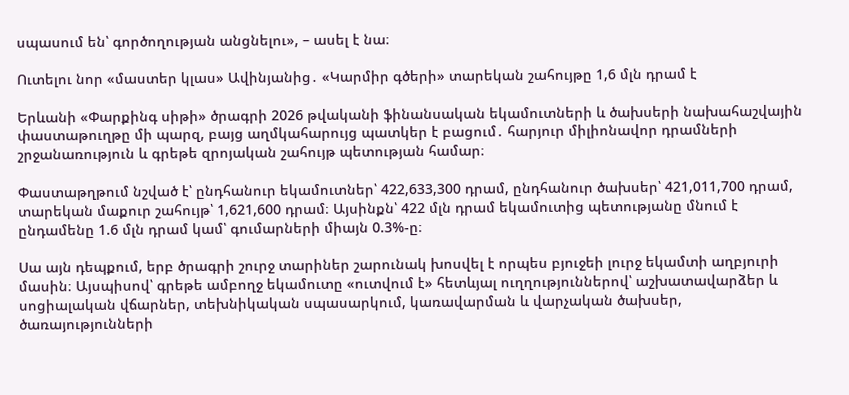սպասում են՝ գործողության անցնելու», – ասել է նա։

Ուտելու նոր «մաստեր կլաս» Ավինյանից․ «Կարմիր գծերի» տարեկան շահույթը 1,6 մլն դրամ է

Երևանի «Փարքինգ սիթի» ծրագրի 2026 թվականի ֆինանսական եկամուտների և ծախսերի նախահաշվային փաստաթուղթը մի պարզ, բայց աղմկահարույց պատկեր է բացում․ հարյուր միլիոնավոր դրամների շրջանառություն և գրեթե զրոյական շահույթ պետության համար։

Փաստաթղթում նշված է՝ ընդհանուր եկամուտներ՝ 422,633,300 դրամ, ընդհանուր ծախսեր՝ 421,011,700 դրամ, տարեկան մաքուր շահույթ՝ 1,621,600 դրամ։ Այսինքն՝ 422 մլն դրամ եկամուտից պետությանը մնում է ընդամենը 1.6 մլն դրամ կամ՝ գումարների միայն 0.3%-ը։

Սա այն դեպքում, երբ ծրագրի շուրջ տարիներ շարունակ խոսվել է որպես բյուջեի լուրջ եկամտի աղբյուրի մասին։ Այսպիսով՝ գրեթե ամբողջ եկամուտը «ուտվում է» հետևյալ ուղղություններով՝ աշխատավարձեր և սոցիալական վճարներ, տեխնիկական սպասարկում, կառավարման և վարչական ծախսեր, ծառայությունների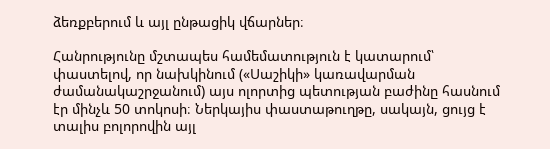ձեռքբերում և այլ ընթացիկ վճարներ։

Հանրությունը մշտապես համեմատություն է կատարում՝ փաստելով, որ նախկինում («Սաշիկի» կառավարման ժամանակաշրջանում) այս ոլորտից պետության բաժինը հասնում էր մինչև 50 տոկոսի։ Ներկայիս փաստաթուղթը, սակայն, ցույց է տալիս բոլորովին այլ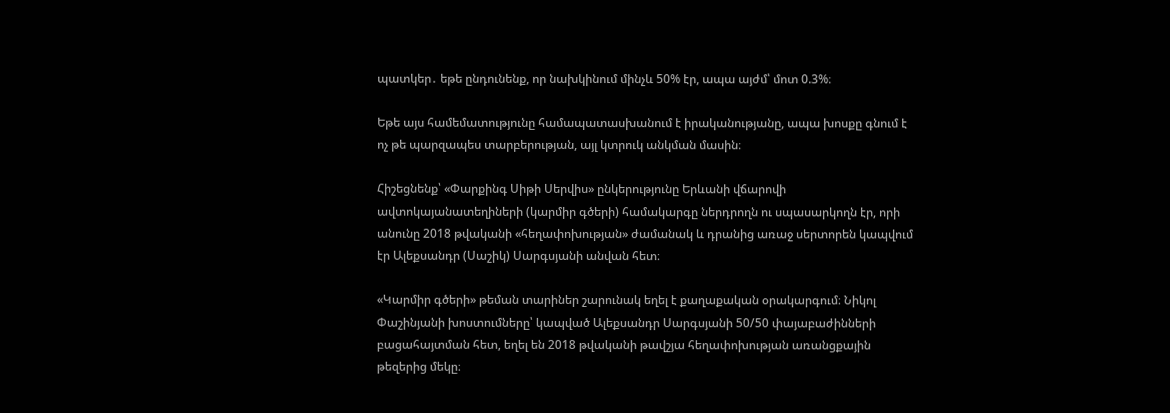պատկեր․ եթե ընդունենք, որ նախկինում մինչև 50% էր, ապա այժմ՝ մոտ 0.3%։

Եթե այս համեմատությունը համապատասխանում է իրականությանը, ապա խոսքը գնում է ոչ թե պարզապես տարբերության, այլ կտրուկ անկման մասին։

Հիշեցնենք՝ «Փարքինգ Սիթի Սերվիս» ընկերությունը Երևանի վճարովի ավտոկայանատեղիների (կարմիր գծերի) համակարգը ներդրողն ու սպասարկողն էր, որի անունը 2018 թվականի «հեղափոխության» ժամանակ և դրանից առաջ սերտորեն կապվում էր Ալեքսանդր (Սաշիկ) Սարգսյանի անվան հետ։

«Կարմիր գծերի» թեման տարիներ շարունակ եղել է քաղաքական օրակարգում։ Նիկոլ Փաշինյանի խոստումները՝ կապված Ալեքսանդր Սարգսյանի 50/50 փայաբաժինների բացահայտման հետ, եղել են 2018 թվականի թավշյա հեղափոխության առանցքային թեզերից մեկը։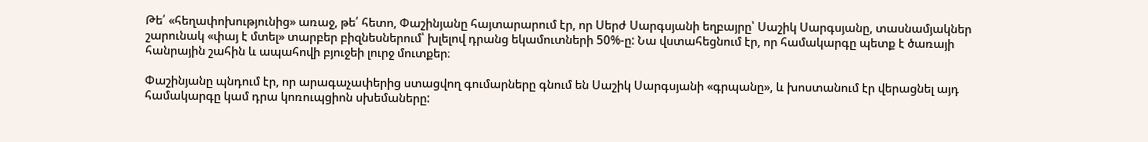Թե՛ «հեղափոխությունից» առաջ, թե՛ հետո, Փաշինյանը հայտարարում էր, որ Սերժ Սարգսյանի եղբայրը՝ Սաշիկ Սարգսյանը, տասնամյակներ շարունակ «փայ է մտել» տարբեր բիզնեսներում՝ խլելով դրանց եկամուտների 50%-ը: Նա վստահեցնում էր, որ համակարգը պետք է ծառայի հանրային շահին և ապահովի բյուջեի լուրջ մուտքեր։

Փաշինյանը պնդում էր, որ արագաչափերից ստացվող գումարները գնում են Սաշիկ Սարգսյանի «գրպանը», և խոստանում էր վերացնել այդ համակարգը կամ դրա կոռուպցիոն սխեմաները: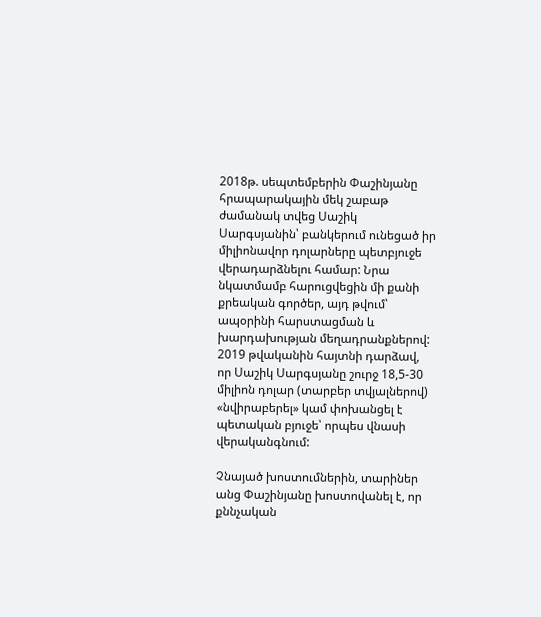2018թ. սեպտեմբերին Փաշինյանը հրապարակային մեկ շաբաթ ժամանակ տվեց Սաշիկ Սարգսյանին՝ բանկերում ունեցած իր միլիոնավոր դոլարները պետբյուջե վերադարձնելու համար: Նրա նկատմամբ հարուցվեցին մի քանի քրեական գործեր, այդ թվում՝ ապօրինի հարստացման և խարդախության մեղադրանքներով: 2019 թվականին հայտնի դարձավ, որ Սաշիկ Սարգսյանը շուրջ 18,5-30 միլիոն դոլար (տարբեր տվյալներով) «նվիրաբերել» կամ փոխանցել է պետական բյուջե՝ որպես վնասի վերականգնում:

Չնայած խոստումներին, տարիներ անց Փաշինյանը խոստովանել է, որ քննչական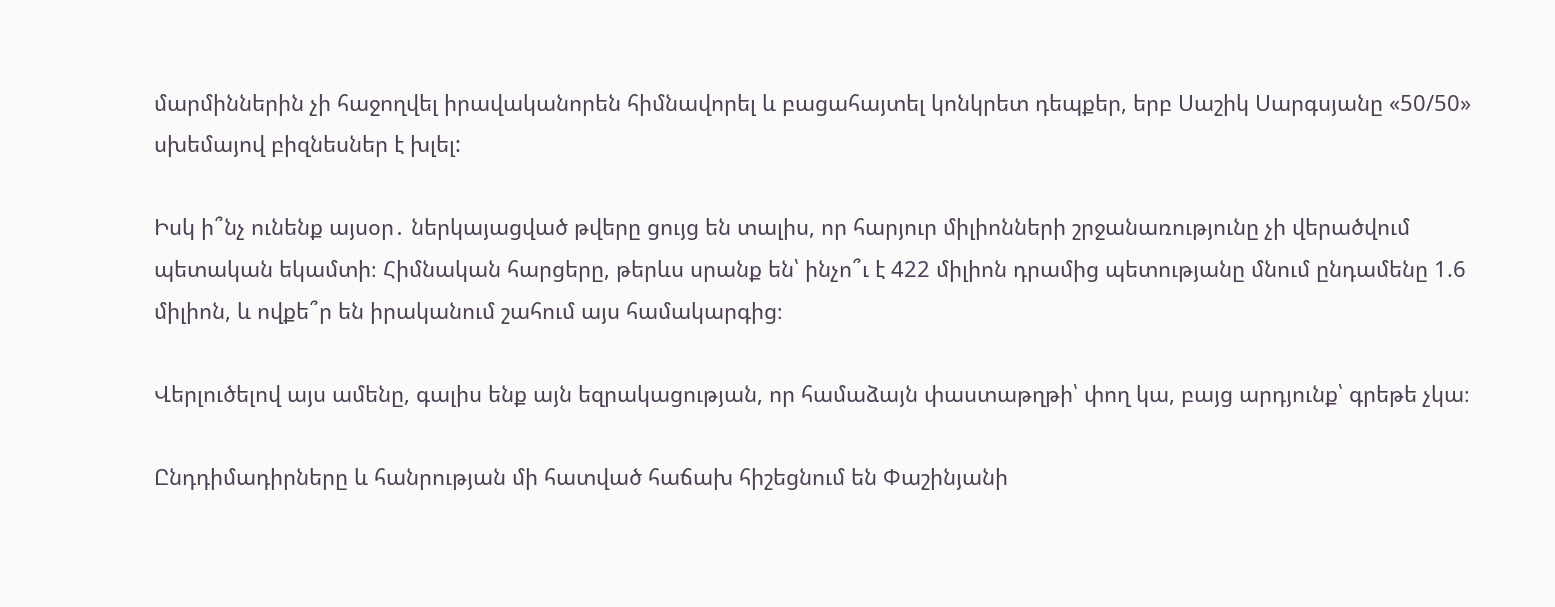մարմիններին չի հաջողվել իրավականորեն հիմնավորել և բացահայտել կոնկրետ դեպքեր, երբ Սաշիկ Սարգսյանը «50/50» սխեմայով բիզնեսներ է խլել:

Իսկ ի՞նչ ունենք այսօր․ ներկայացված թվերը ցույց են տալիս, որ հարյուր միլիոնների շրջանառությունը չի վերածվում պետական եկամտի։ Հիմնական հարցերը, թերևս սրանք են՝ ինչո՞ւ է 422 միլիոն դրամից պետությանը մնում ընդամենը 1.6 միլիոն, և ովքե՞ր են իրականում շահում այս համակարգից։

Վերլուծելով այս ամենը, գալիս ենք այն եզրակացության, որ համաձայն փաստաթղթի՝ փող կա, բայց արդյունք՝ գրեթե չկա։

Ընդդիմադիրները և հանրության մի հատված հաճախ հիշեցնում են Փաշինյանի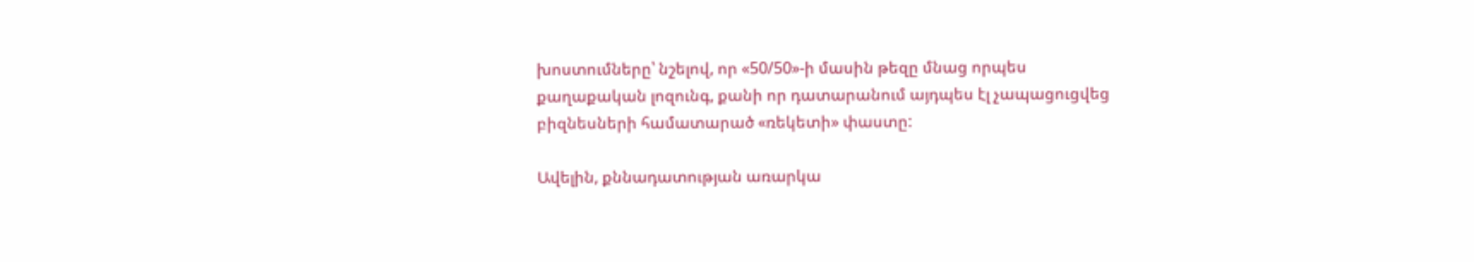խոստումները՝ նշելով, որ «50/50»-ի մասին թեզը մնաց որպես քաղաքական լոզունգ, քանի որ դատարանում այդպես էլ չապացուցվեց բիզնեսների համատարած «ռեկետի» փաստը:

Ավելին, քննադատության առարկա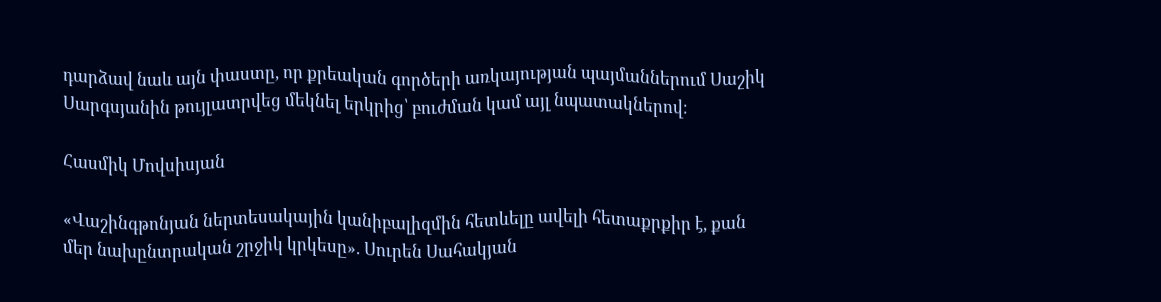դարձավ նաև այն փաստը, որ քրեական գործերի առկայության պայմաններում Սաշիկ Սարգսյանին թույլատրվեց մեկնել երկրից՝ բուժման կամ այլ նպատակներով։

Հասմիկ Մովսիսյան

«Վաշինգթոնյան ներտեսակային կանիբալիզմին հետևելը ավելի հետաքրքիր է, քան մեր նախընտրական շրջիկ կրկեսը». Սուրեն Սահակյան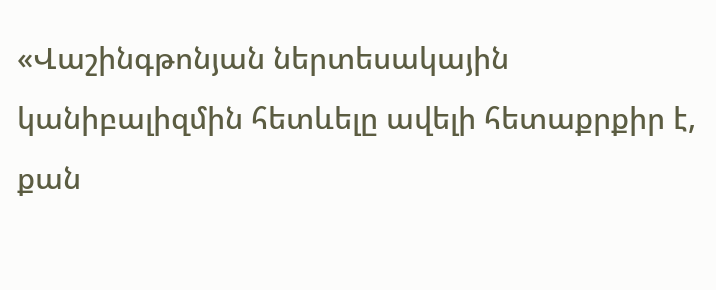«Վաշինգթոնյան ներտեսակային կանիբալիզմին հետևելը ավելի հետաքրքիր է, քան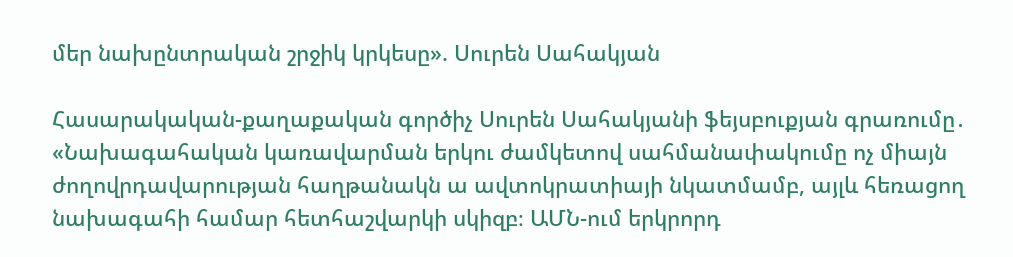մեր նախընտրական շրջիկ կրկեսը». Սուրեն Սահակյան

Հասարակական-քաղաքական գործիչ Սուրեն Սահակյանի ֆեյսբուքյան գրառումը․ «Նախագահական կառավարման երկու ժամկետով սահմանափակումը ոչ միայն ժողովրդավարության հաղթանակն ա ավտոկրատիայի նկատմամբ, այլև հեռացող նախագահի համար հետհաշվարկի սկիզբ։ ԱՄՆ-ում երկրորդ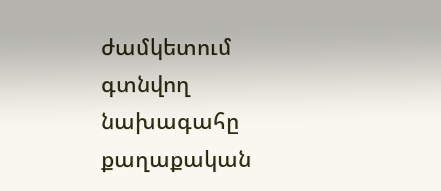ժամկետում գտնվող նախագահը քաղաքական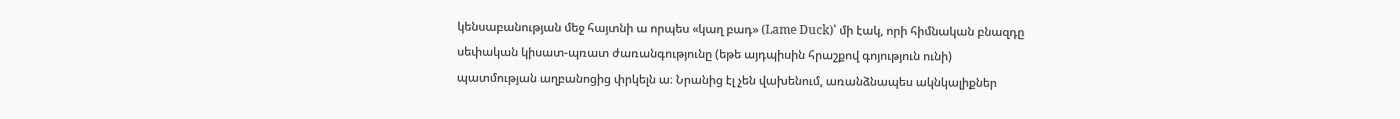կենսաբանության մեջ հայտնի ա որպես «կաղ բադ» (Lame Duck)՝ մի էակ, որի հիմնական բնազդը սեփական կիսատ-պռատ ժառանգությունը (եթե այդպիսին հրաշքով գոյություն ունի) պատմության աղբանոցից փրկելն ա։ Նրանից էլ չեն վախենում, առանձնապես ակնկալիքներ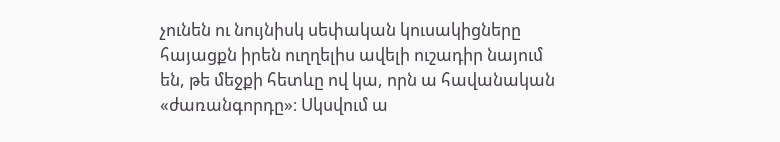չունեն ու նույնիսկ սեփական կուսակիցները հայացքն իրեն ուղղելիս ավելի ուշադիր նայում են, թե մեջքի հետևը ով կա, որն ա հավանական «ժառանգորդը»։ Սկսվում ա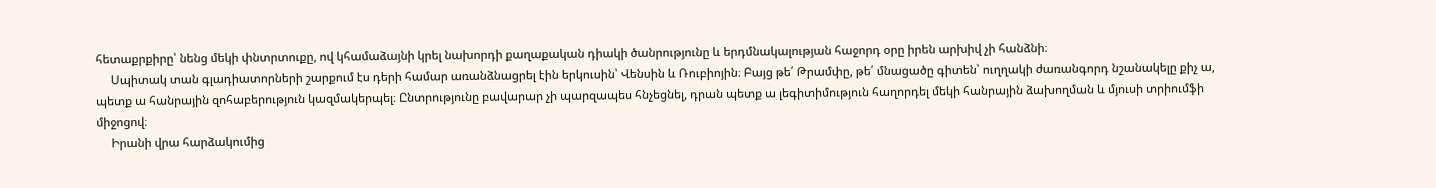հետաքրքիրը՝ նենց մեկի փնտրտուքը, ով կհամաձայնի կրել նախորդի քաղաքական դիակի ծանրությունը և երդմնակալության հաջորդ օրը իրեն արխիվ չի հանձնի։
     Սպիտակ տան գլադիատորների շարքում էս դերի համար առանձնացրել էին երկուսին՝ Վենսին և Ռուբիոյին։ Բայց թե՛ Թրամփը, թե՛ մնացածը գիտեն՝ ուղղակի ժառանգորդ նշանակելը քիչ ա, պետք ա հանրային զոհաբերություն կազմակերպել։ Ընտրությունը բավարար չի պարզապես հնչեցնել, դրան պետք ա լեգիտիմություն հաղորդել մեկի հանրային ձախողման և մյուսի տրիումֆի միջոցով։
     Իրանի վրա հարձակումից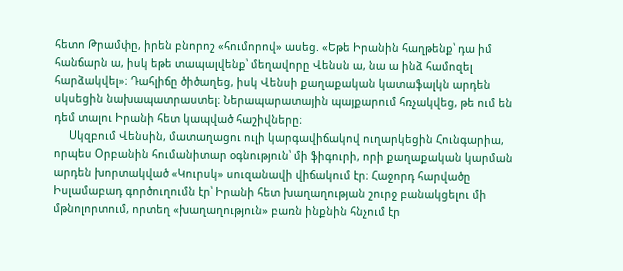հետո Թրամփը, իրեն բնորոշ «հումորով» ասեց. «Եթե Իրանին հաղթենք՝ դա իմ հանճարն ա, իսկ եթե տապալվենք՝ մեղավորը Վենսն ա, նա ա ինձ համոզել հարձակվել»։ Դահլիճը ծիծաղեց, իսկ Վենսի քաղաքական կատաֆալկն արդեն սկսեցին նախապատրաստել։ Ներապարատային պայքարում հռչակվեց, թե ում են դեմ տալու Իրանի հետ կապված հաշիվները։
     Սկզբում Վենսին, մատաղացու ուլի կարգավիճակով ուղարկեցին Հունգարիա, որպես Օրբանին հումանիտար օգնություն՝ մի ֆիգուրի, որի քաղաքական կարման արդեն խորտակված «Կուրսկ» սուզանավի վիճակում էր։ Հաջորդ հարվածը Իսլամաբադ գործուղումն էր՝ Իրանի հետ խաղաղության շուրջ բանակցելու մի մթնոլորտում, որտեղ «խաղաղություն» բառն ինքնին հնչում էր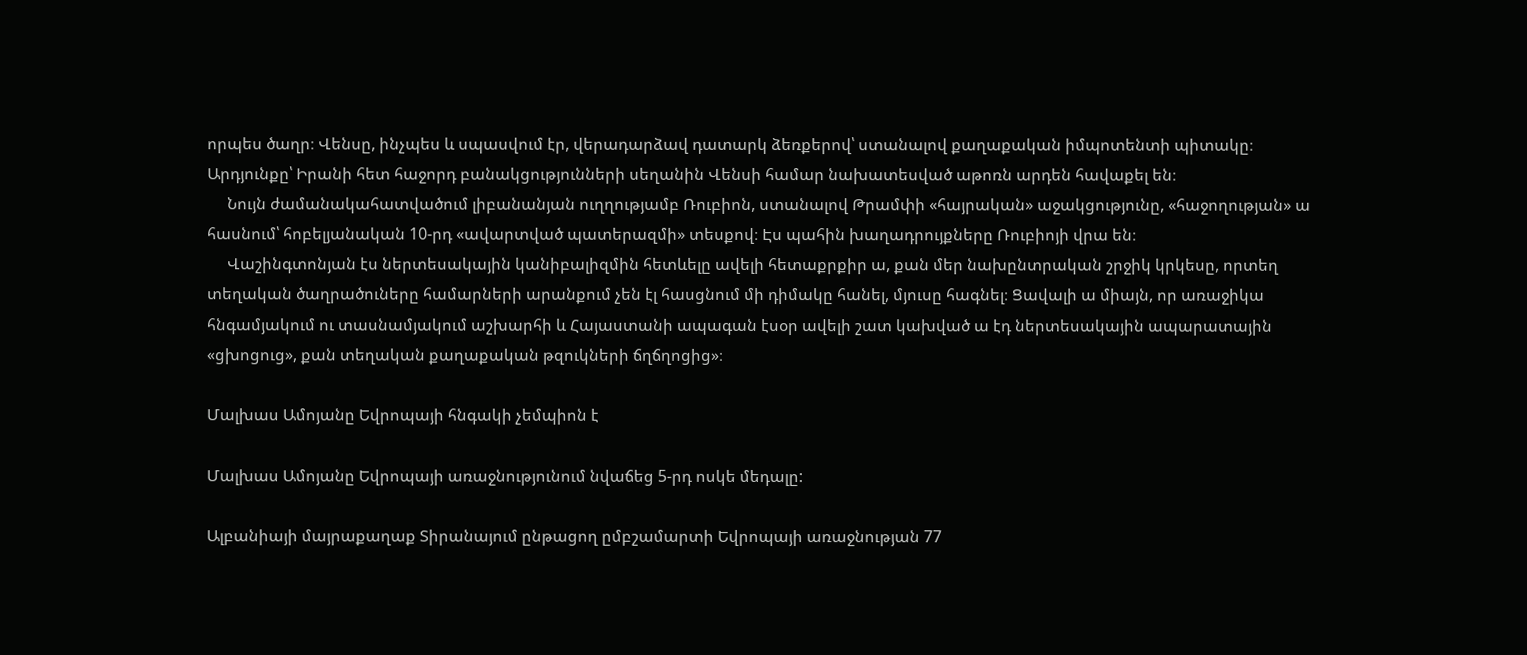որպես ծաղր։ Վենսը, ինչպես և սպասվում էր, վերադարձավ դատարկ ձեռքերով՝ ստանալով քաղաքական իմպոտենտի պիտակը։ Արդյունքը՝ Իրանի հետ հաջորդ բանակցությունների սեղանին Վենսի համար նախատեսված աթոռն արդեն հավաքել են։
     Նույն ժամանակահատվածում լիբանանյան ուղղությամբ Ռուբիոն, ստանալով Թրամփի «հայրական» աջակցությունը, «հաջողության» ա հասնում՝ հոբելյանական 10-րդ «ավարտված պատերազմի» տեսքով։ Էս պահին խաղադրույքները Ռուբիոյի վրա են։
     Վաշինգտոնյան էս ներտեսակային կանիբալիզմին հետևելը ավելի հետաքրքիր ա, քան մեր նախընտրական շրջիկ կրկեսը, որտեղ տեղական ծաղրածուները համարների արանքում չեն էլ հասցնում մի դիմակը հանել, մյուսը հագնել։ Ցավալի ա միայն, որ առաջիկա հնգամյակում ու տասնամյակում աշխարհի և Հայաստանի ապագան էսօր ավելի շատ կախված ա էդ ներտեսակային ապարատային «ցխոցուց», քան տեղական քաղաքական թզուկների ճղճղոցից»։

Մալխաս Ամոյանը Եվրոպայի հնգակի չեմպիոն է

Մալխաս Ամոյանը Եվրոպայի առաջնությունում նվաճեց 5-րդ ոսկե մեդալը:

Ալբանիայի մայրաքաղաք Տիրանայում ընթացող ըմբշամարտի Եվրոպայի առաջնության 77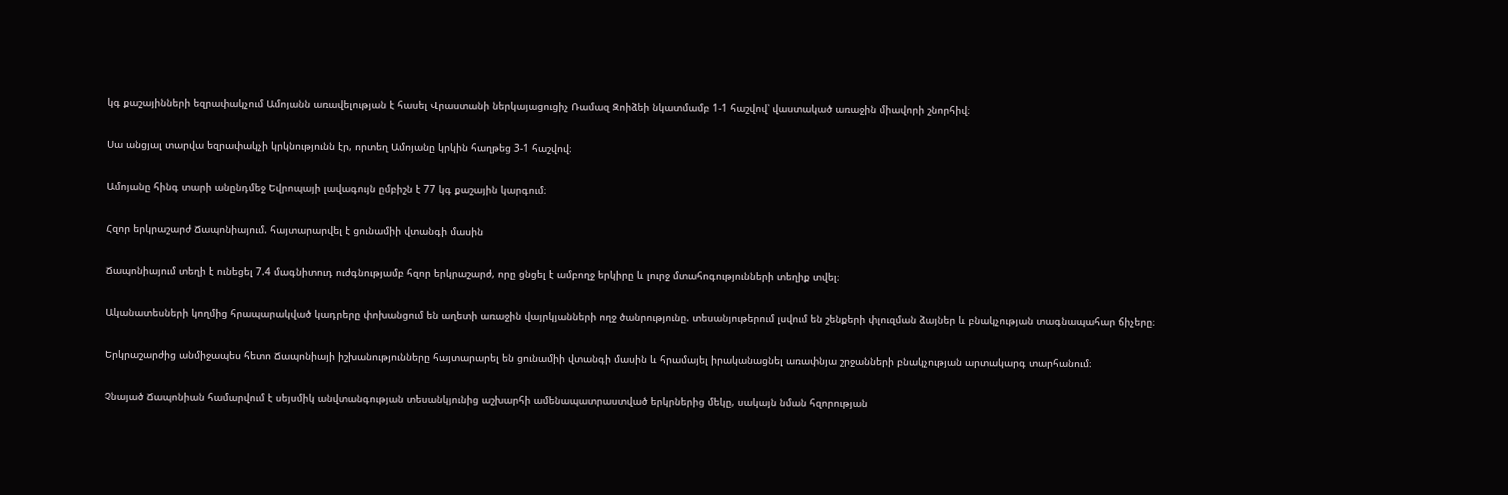կգ քաշայինների եզրափակչում Ամոյանն առավելության է հասել Վրաստանի ներկայացուցիչ Ռամազ Զոիձեի նկատմամբ 1-1 հաշվով՝ վաստակած առաջին միավորի շնորհիվ։

Սա անցյալ տարվա եզրափակչի կրկնությունն էր, որտեղ Ամոյանը կրկին հաղթեց 3-1 հաշվով։

Ամոյանը հինգ տարի անընդմեջ Եվրոպայի լավագույն ըմբիշն է 77 կգ քաշային կարգում։

Հզոր երկրաշարժ Ճապոնիայում. հայտարարվել է ցունամիի վտանգի մասին

Ճապոնիայում տեղի է ունեցել 7.4 մագնիտուդ ուժգնությամբ հզոր երկրաշարժ, որը ցնցել է ամբողջ երկիրը և լուրջ մտահոգությունների տեղիք տվել։

Ականատեսների կողմից հրապարակված կադրերը փոխանցում են աղետի առաջին վայրկյանների ողջ ծանրությունը. տեսանյութերում լսվում են շենքերի փլուզման ձայներ և բնակչության տագնապահար ճիչերը։

Երկրաշարժից անմիջապես հետո Ճապոնիայի իշխանությունները հայտարարել են ցունամիի վտանգի մասին և հրամայել իրականացնել առափնյա շրջանների բնակչության արտակարգ տարհանում։

Չնայած Ճապոնիան համարվում է սեյսմիկ անվտանգության տեսանկյունից աշխարհի ամենապատրաստված երկրներից մեկը, սակայն նման հզորության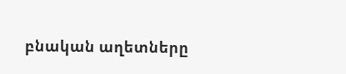բնական աղետները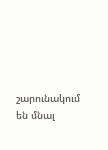շարունակում են մնալ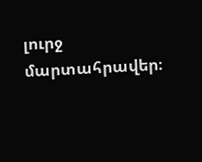լուրջ մարտահրավեր։